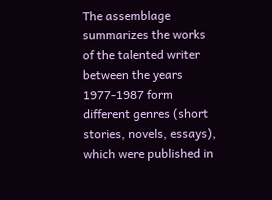The assemblage summarizes the works of the talented writer between the years 1977-1987 form different genres (short stories, novels, essays), which were published in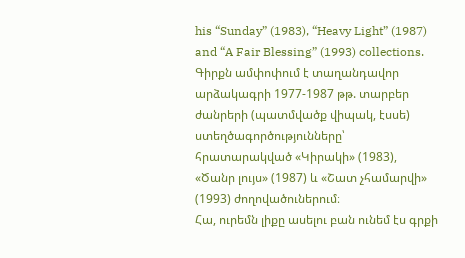his “Sunday” (1983), “Heavy Light” (1987) and “A Fair Blessing” (1993) collections.
Գիրքն ամփոփում է տաղանդավոր արձակագրի 1977-1987 թթ. տարբեր ժանրերի (պատմվածք վիպակ, էսսե) ստեղծագործությունները՝ հրատարակված «Կիրակի» (1983), «Ծանր լույս» (1987) և «Շատ չհամարվի» (1993) ժողովածուներում։
Հա, ուրեմն լիքը ասելու բան ունեմ էս գրքի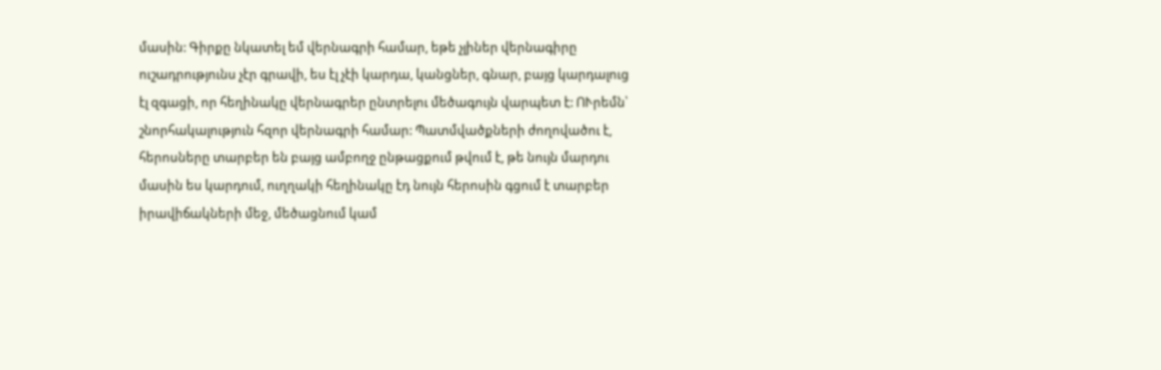մասին: Գիրքը նկատել եմ վերնագրի համար, եթե չլիներ վերնագիրը ուշադրությունս չէր գրավի, ես էլ չէի կարդա, կանցներ, գնար, բայց կարդալուց էլ զգացի, որ հեղինակը վերնագրեր ընտրելու մեծագույն վարպետ է: ՈՒրեմն՝ շնորհակալություն հզոր վերնագրի համար: Պատմվածքների ժողովածու է, հերոսները տարբեր են բայց ամբողջ ընթացքում թվում է, թե նույն մարդու մասին ես կարդում, ուղղակի հեղինակը էդ նույն հերոսին գցում է տարբեր իրավիճակների մեջ, մեծացնում կամ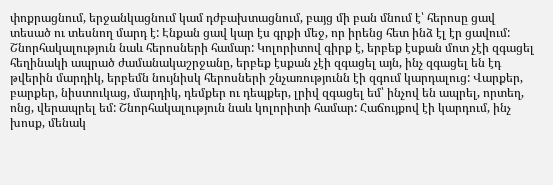փոքրացնում, երջանկացնում կամ դժբախտացնում, բայց մի բան մնում է՝ հերոսը ցավ տեսած ու տեսնող մարդ է: Էնքան ցավ կար էս գրքի մեջ, որ իրենց հետ ինձ էլ էր ցավում: Շնորհակալություն նաև հերոսների համար: Կոլորիտով գիրք է, երբեք էսքան մոտ չէի զգացել հեղինակի ապրած ժամանակաշրջանը, երբեք էսքան չէի զգացել այն, ինչ զգացել են էդ թվերին մարդիկ, երբեմն նույնիսկ հերոսների շնչառությունն էի զգում կարդալուց: Վարքեր, բարքեր, նիստուկաց, մարդիկ, դեմքեր ու դեպքեր, լրիվ զգացել եմ՝ ինչով են ապրել, որտեղ, ոնց, վերապրել եմ: Շնորհակալություն նաև կոլորիտի համար: Հաճույքով էի կարդում, ինչ խոսք, մենակ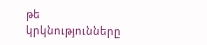թե կրկնությունները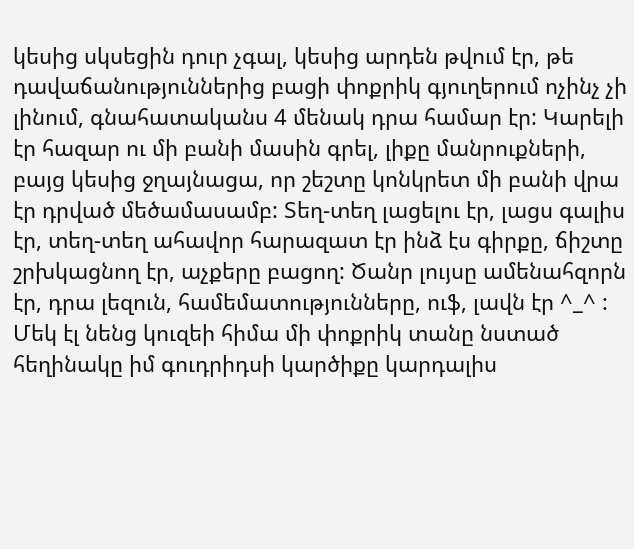կեսից սկսեցին դուր չգալ, կեսից արդեն թվում էր, թե դավաճանություններից բացի փոքրիկ գյուղերում ոչինչ չի լինում, գնահատականս 4 մենակ դրա համար էր: Կարելի էր հազար ու մի բանի մասին գրել, լիքը մանրուքների, բայց կեսից ջղայնացա, որ շեշտը կոնկրետ մի բանի վրա էր դրված մեծամասամբ: Տեղ-տեղ լացելու էր, լացս գալիս էր, տեղ-տեղ ահավոր հարազատ էր ինձ էս գիրքը, ճիշտը շրխկացնող էր, աչքերը բացող: Ծանր լույսը ամենահզորն էր, դրա լեզուն, համեմատությունները, ուֆ, լավն էր ^_^ : Մեկ էլ նենց կուզեի հիմա մի փոքրիկ տանը նստած հեղինակը իմ գուդրիդսի կարծիքը կարդալիս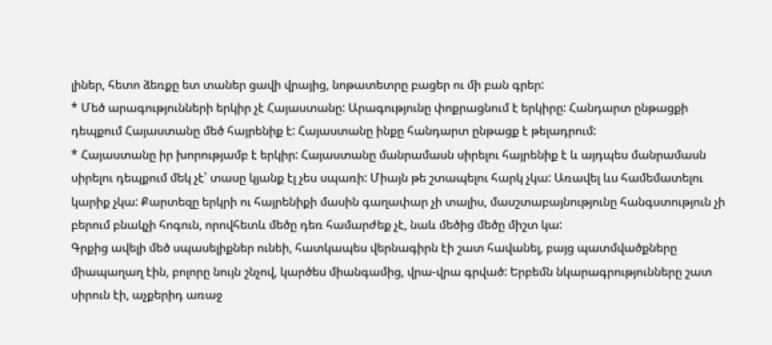լիներ, հետո ձեռքը ետ տաներ ցավի վրայից, նոթատետրը բացեր ու մի բան գրեր:
* Մեծ արագությունների երկիր չէ Հայաստանը: Արագությունը փոքրացնում է երկիրը: Հանդարտ ընթացքի դեպքում Հայաստանը մեծ հայրենիք է: Հայաստանը ինքը հանդարտ ընթացք է թելադրում:
* Հայաստանը իր խորությամբ է երկիր: Հայաստանը մանրամասն սիրելու հայրենիք է և այդպես մանրամասն սիրելու դեպքում մեկ չէ՝ տասը կյանք էլ չես սպառի: Միայն թե շտապելու հարկ չկա: Առավել ևս համեմատելու կարիք չկա: Քարտեզը երկրի ու հայրենիքի մասին գաղափար չի տալիս, մասշտաբայնությունը հանգստություն չի բերում բնակչի հոգուն, որովհետև մեծը դեռ համարժեք չէ, նաև մեծից մեծը միշտ կա:
Գրքից ավելի մեծ սպասելիքներ ունեի, հատկապես վերնագիրն էի շատ հավանել, բայց պատմվածքները միապաղաղ էին, բոլորը նույն շնչով, կարծես միանգամից, վրա-վրա գրված: Երբեմն նկարագրությունները շատ սիրուն էի, աչքերիդ առաջ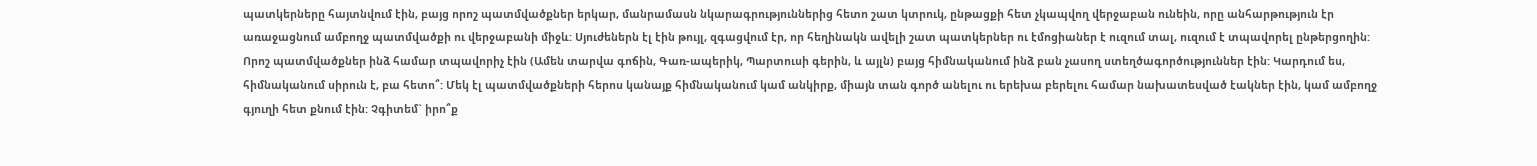պատկերները հայտնվում էին, բայց որոշ պատմվածքներ երկար, մանրամասն նկարագրություններից հետո շատ կտրուկ, ընթացքի հետ չկապվող վերջաբան ունեին, որը անհարթություն էր առաջացնում ամբողջ պատմվածքի ու վերջաբանի միջև: Սյուժեներն էլ էին թույլ, զգացվում էր, որ հեղինակն ավելի շատ պատկերներ ու էմոցիաներ է ուզում տալ, ուզում է տպավորել ընթերցողին: Որոշ պատմվածքներ ինձ համար տպավորիչ էին (Ամեն տարվա գոճին, Գառ-ապերիկ, Պարտուսի գերին, և այլն) բայց հիմնականում ինձ բան չասող ստեղծագործություններ էին: Կարդում ես, հիմնականում սիրուն է, բա հետո՞: Մեկ էլ պատմվածքների հերոս կանայք հիմնականում կամ անկիրք, միայն տան գործ անելու ու երեխա բերելու համար նախատեսված էակներ էին, կամ ամբողջ գյուղի հետ քնում էին: Չգիտեմ` իրո՞ք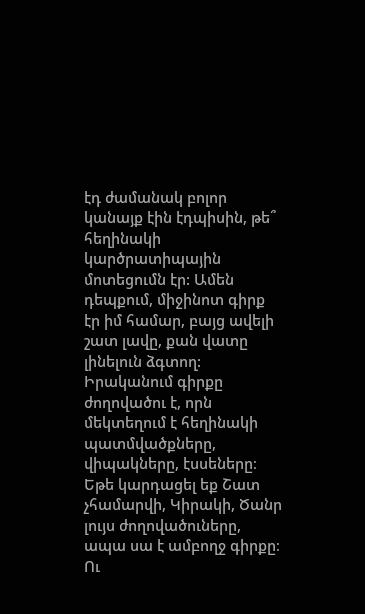էդ ժամանակ բոլոր կանայք էին էդպիսին, թե՞ հեղինակի կարծրատիպային մոտեցումն էր: Ամեն դեպքում, միջինոտ գիրք էր իմ համար, բայց ավելի շատ լավը, քան վատը լինելուն ձգտող:
Իրականում գիրքը ժողովածու է, որն մեկտեղում է հեղինակի պատմվածքները, վիպակները, էսսեները։ Եթե կարդացել եք Շատ չհամարվի, Կիրակի, Ծանր լույս ժողովածուները, ապա սա է ամբողջ գիրքը։ Ու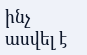ինչ ասվել է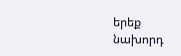երեք նախորդ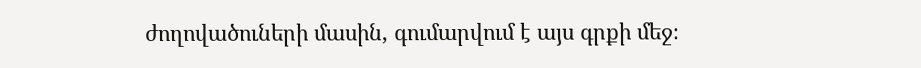ժողովածուների մասին, գումարվում է այս գրքի մեջ։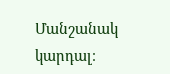Մանշանակ կարդալ։